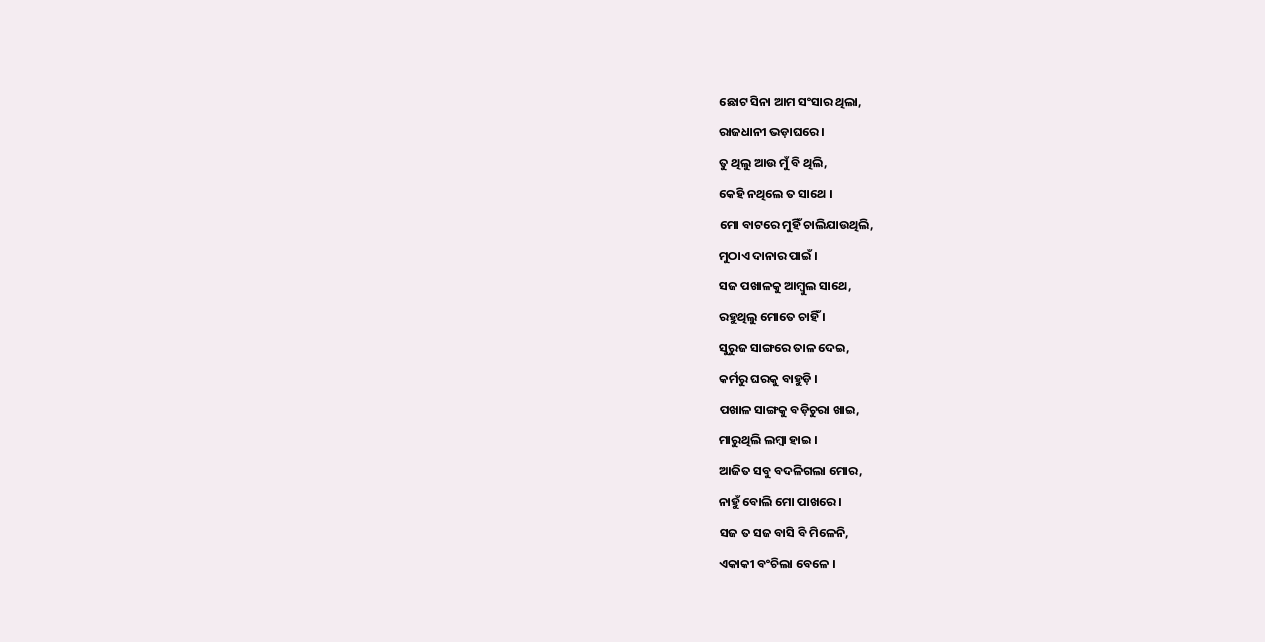ଛୋଟ ସିନା ଆମ ସଂସାର ଥିଲା,
ରାଜଧାନୀ ଭଡ଼ାଘରେ ।
ତୁ ଥିଲୁ ଆଉ ମୁଁ ବି ଥିଲି,
କେହି ନଥିଲେ ତ ସାଥେ ।
ମୋ ବାଟରେ ମୁହିଁ ଚାଲିଯାଉଥିଲି,
ମୁଠାଏ ଦାନାର ପାଇଁ ।
ସଜ ପଖାଳକୁ ଆମ୍ବୁଲ ସାଥେ,
ରହୁଥିଲୁ ମୋତେ ଚାହିଁ ।
ସୁରୁଜ ସାଙ୍ଗରେ ତାଳ ଦେଇ,
କର୍ମରୁ ଘରକୁ ବାହୁଡ଼ି ।
ପଖାଳ ସାଙ୍ଗକୁ ବଡ଼ିଚୁରା ଖାଇ,
ମାରୁଥିଲି ଲମ୍ବା ହାଇ ।
ଆଜିତ ସବୁ ବଦଳିଗଲା ମୋର,
ନାହୁଁ ବୋଲି ମୋ ପାଖରେ ।
ସଜ ତ ସଜ ବାସି ବି ମିଳେନି,
ଏକାକୀ ବଂଚିଲା ବେଳେ ।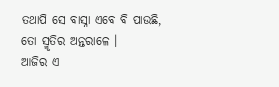ତଥାପି ସେ ବାସ୍ନା ଏବେ ବି ପାଉଛି,
ତୋ ସ୍ମୃତିର ଅନ୍ତରାଳେ ।
ଆଜିର ଏ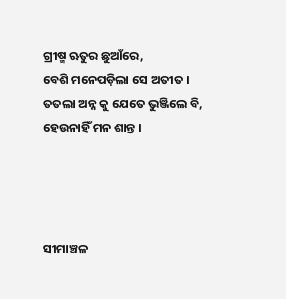ଗ୍ରୀଷ୍ମ ଋତୁର ଛୁଆଁରେ,
ବେଶି ମନେପଡ଼ିଲା ସେ ଅତୀତ ।
ତତଲା ଅନ୍ନ କୁ ଯେତେ ଭୁଞ୍ଜିଲେ ବି,
ହେଉନାହିଁ ମନ ଶାନ୍ତ ।




ସୀମାଞ୍ଚଳ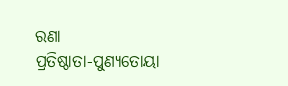ରଣା
ପ୍ରତିଷ୍ଠାତା-ପୁଣ୍ୟତୋୟା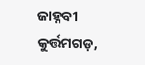ଜାହ୍ନବୀ
କୁର୍ତ୍ତମଗଡ଼,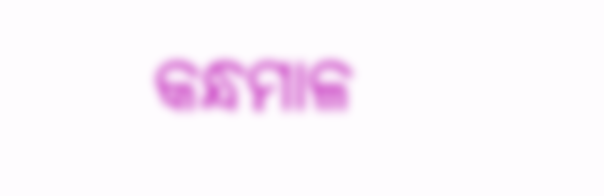କନ୍ଧମାଳ